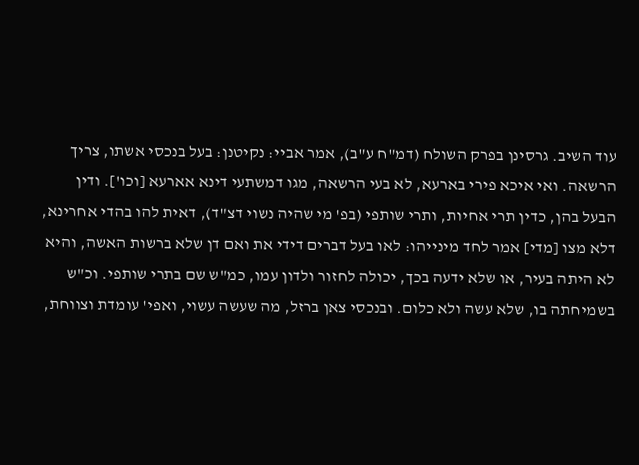עוד השיב. גרסינן בפרק השולח (דמ"ח ע"ב), אמר אביי: נקיטנן: בעל בנכסי אשתו, צריך הרשאה. ואי איכא פירי בארעא, לא בעי הרשאה, מגו דמשתעי דינא אארעא [וכו']. ודין הבעל בהן, כדין תרי אחיות, ותרי שותפי (בפ' מי שהיה נשוי דצ"ד), דאית להו בהדי אחרינא, דלא מצו [מדי] אמר לחד מינייהו: לאו בעל דברים דידי את ואם דן שלא ברשות האשה, והיא לא היתה בעיר, או שלא ידעה בכך, יכולה לחזור ולדון עמו, כמ"ש שם בתרי שותפי. וכ"ש בשמיחתה בו, שלא עשה ולא כלום. ובנכסי צאן ברזל, מה שעשה עשוי, ואפי' עומדת וצווחת,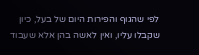לפי שהגוף והפירות היום של בעל, כיון שקבלו עליו, ואין לאשה בהן אלא שעבוד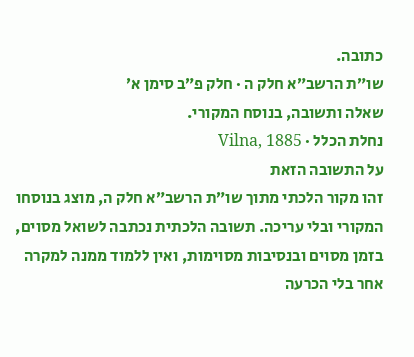כתובה.
שו״ת הרשב״א חלק ה · חלק פ״ב סימן א׳
שאלה ותשובה, בנוסח המקורי.
נחלת הכלל · Vilna, 1885
על התשובה הזאת
זהו מקור הלכתי מתוך שו״ת הרשב״א חלק ה, מוצג בנוסחו המקורי ובלי עריכה. תשובה הלכתית נכתבה לשואל מסוים, בזמן מסוים ובנסיבות מסוימות, ואין ללמוד ממנה למקרה אחר בלי הכרעה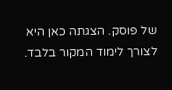של פוסק. הצגתה כאן היא לצורך לימוד המקור בלבד.